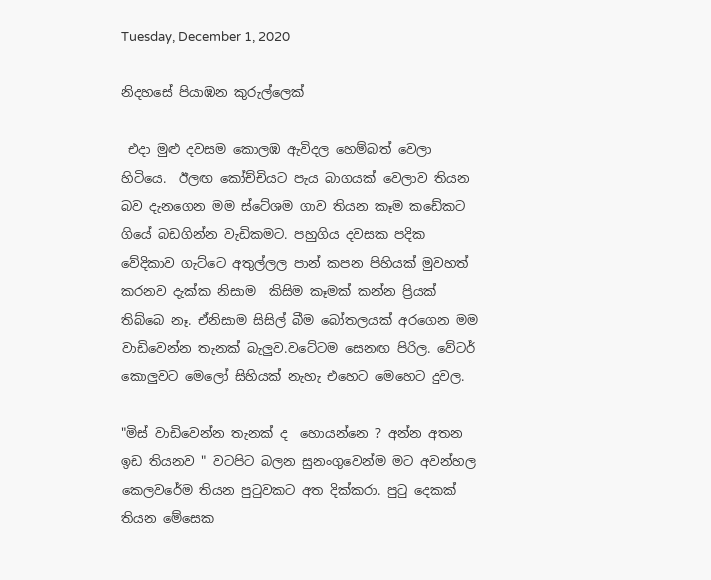Tuesday, December 1, 2020

නිදහසේ පියාඹන කුරුල්ලෙක්

 එදා මුළු දවසම කොලඹ ඇවිදල හෙම්බත් වෙලා හිටියෙ.  ඊලඟ කෝච්චියට පැය බාගයක් වෙලාව තියන බව දැනගෙන මම ස්ටේශම ගාව තියන කෑම කඩේකට ගියේ බඩගින්න වැඩිකමට. පහුගිය දවසක පදික වේදිකාව ගැට්ටෙ අතුල්ලල පාන් කපන පිහියක් මුවහත් කරනව දැක්ක නිසාම  කිසිම කෑමක් කන්න ප්‍රියක් තිබ්බෙ නෑ. ඒනිසාම සිසිල් බීම බෝතලයක් අරගෙන මම වාඩිවෙන්න තැනක් බැලුව.වටේටම සෙනඟ පිරිල. වේටර් කොලුවට මෙලෝ සිහියක් නැහැ එහෙට මෙහෙට දුවල.

"මිස් වාඩිවෙන්න තැනක් ද  හොයන්නෙ ? අන්න අතන ඉඩ තියනව " වටපිට බලන සුනංගුවෙන්ම මට අවන්හල කෙලවරේම තියන පුටුවකට අත දික්කරා. පුටු දෙකක් තියන මේසෙක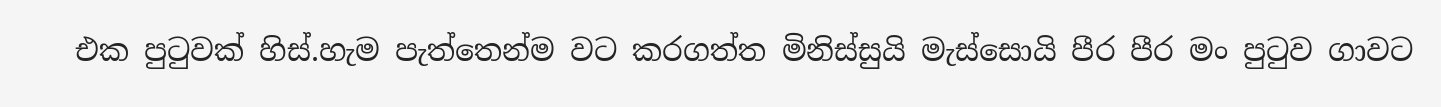එක පුටුවක් හිස්.හැම පැත්තෙන්ම වට කරගත්ත මිනිස්සුයි මැස්සොයි පීර පීර මං පුටුව ගාවට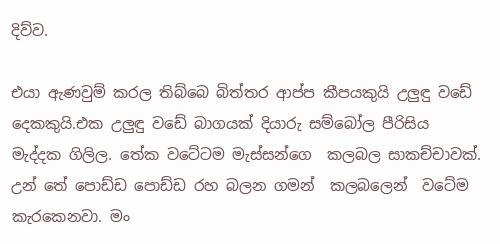දිව්ව.

එයා ඇණවුම් කරල තිබ්බෙ බිත්තර ආප්ප කීපයකුයි උලුඳු වඩේ දෙකකුයි.එක උලුඳු වඩේ බාගයක් දියාරු සම්බෝල පීරිසිය මැද්දක ගිලිල. තේක වටේටම මැස්සන්ගෙ  කලබල සාකච්චාවක්. උන් තේ පොඩ්ඩ පොඩ්ඩ රහ බලන ගමන්  කලබලෙන්  වටේම කැරකෙනවා. මං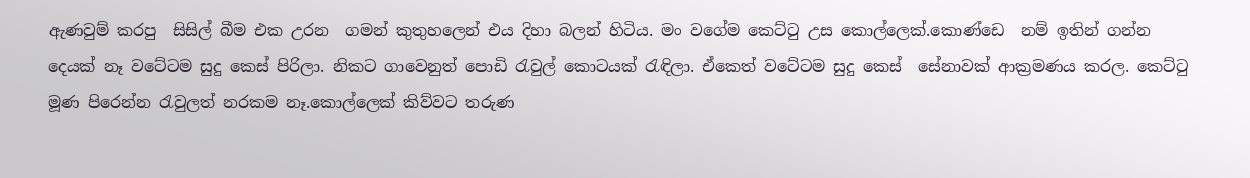ඇණවුම් කරපු  සිසිල් බීම එක උරන  ගමන් කුතුහලෙන් එය දිහා බලන් හිටිය. මං වගේම කෙට්ටු උස කොල්ලෙක්.කොණ්ඩෙ  නම් ඉතින් ගන්න දෙයක් නෑ වටේටම සුදු කෙස් පිරිලා. නිකට ගාවෙනුත් පොඩි රැවුල් කොටයක් රැඳිලා. ඒකෙත් වටේටම සුදු කෙස්  සේනාවක් ආක්‍රමණය කරල. කෙට්ටු මූණ පිරෙන්න රැවුලත් නරකම නෑ.කොල්ලෙක් කිව්වට තරුණ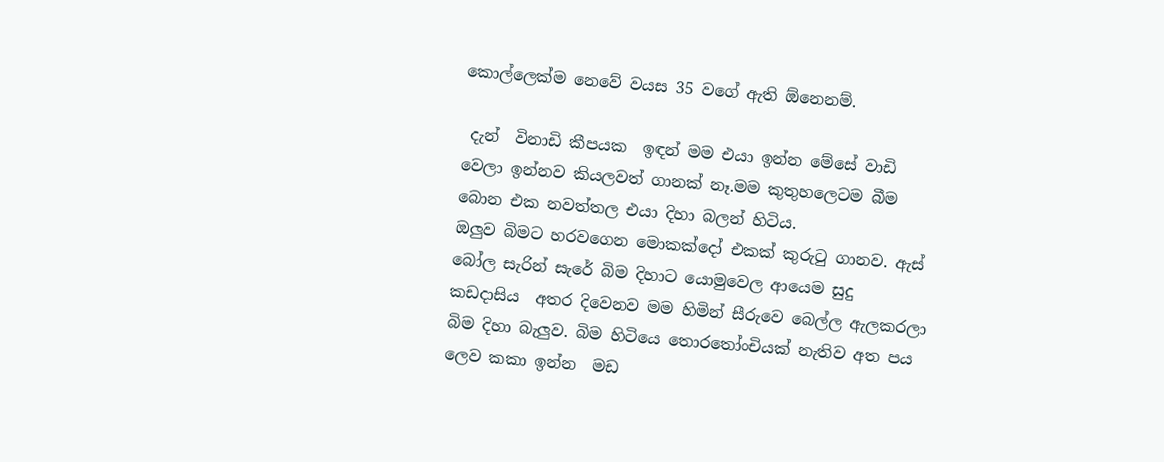කොල්ලෙක්ම නෙවේ වයස 35 වගේ ඇති ඕනෙනම්.

 දැන්  විනාඩි කීපයක  ඉඳන් මම එයා ඉන්න මේසේ වාඩි වෙලා ඉන්නව කියලවත් ගානක් නෑ.මම කුතුහලෙටම බීම බොන එක නවත්තල එයා දිහා බලන් හිටිය.
ඔලුව බිමට හරවගෙන මොකක්දෝ එකක් කුරුටු ගානව. ඇස් බෝල සැරින් සැරේ බිම දිහාට යොමුවෙල ආයෙම සුදු කඩදාසිය  අතර දිවෙනව මම හිමින් සීරුවෙ බෙල්ල ඇලකරලා බිම දිහා බැලුව. බිම හිටියෙ තොරතෝංචියක් නැතිව අත පය ලෙව කකා ඉන්න  මඩ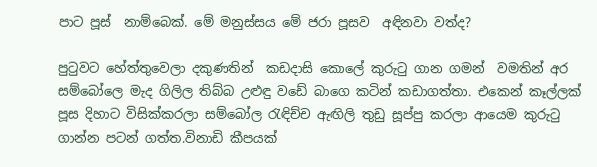පාට පූස්  නාම්බෙක්. මේ මනුස්සය මේ ජරා පූසව  අඳිනවා වත්ද?

පුටුවට හේත්තුවෙලා දකුණතින්  කඩදාසි කොලේ කුරුටු ගාන ගමන්  වමතින් අර සම්බෝලෙ මැද ගිලිල තිබ්බ උළුඳු වඩේ බාගෙ කටින් කඩාගත්තා. එකෙන් කෑල්ලක් පූස දිහාට විසික්කරලා සම්බෝල රැඳිච්ච ඇඟිලි තුඩු සූප්පු කරලා ආයෙම කුරුටු ගාන්න පටන් ගත්ත.විනාඩි කීපයක්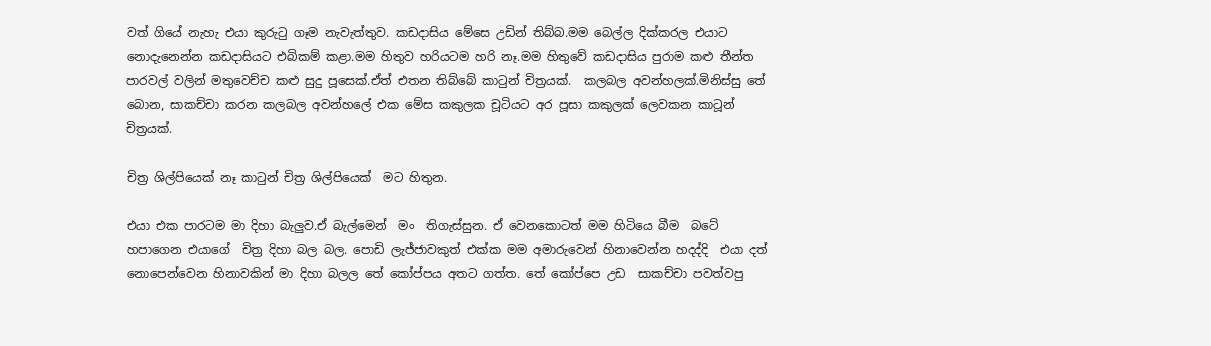වත් ගියේ නැහැ එයා කුරුටු ගෑම නැවැත්තුව. කඩදාසිය මේසෙ උඩින් තිබ්බ.මම බෙල්ල දික්කරල එයාට නොදැනෙන්න කඩදාසියට එබිකම් කළා.මම හිතුව හරියටම හරි නෑ.මම හිතුවේ කඩදාසිය පුරාම කළු තීන්ත පාරවල් වලින් මතුවෙච්ච කළු සුදු පූසෙක්.ඒත් එතන තිබ්බේ කාටුන් චිත්‍රයක්.  කලබල අවන්හලක්.මිනිස්සු තේ බොන, සාකච්චා කරන කලබල අවන්හලේ එක මේස කකුලක චූටියට අර පූසා කකුලක් ලෙවකන කාටූන් චිත්‍රයක්.

චිත්‍ර ශිල්පියෙක් නෑ කාටුන් චිත්‍ර ශිල්පියෙක්  මට හිතුන.

එයා එක පාරටම මා දිහා බැලුව.ඒ බැල්මෙන්  මං  තිගැස්සුන. ඒ වෙනකොටත් මම හිටියෙ බීම  බටේ හපාගෙන එයාගේ  චිත්‍ර දිහා බල බල. පොඩි ලැජ්ජාවකුත් එක්ක මම අමාරුවෙන් හිනාවෙන්න හදද්දි  එයා දත් නොපෙන්වෙන හිනාවකින් මා දිහා බලල තේ කෝප්පය අතට ගත්ත. තේ කෝප්පෙ උඩ  සාකච්චා පවත්වපු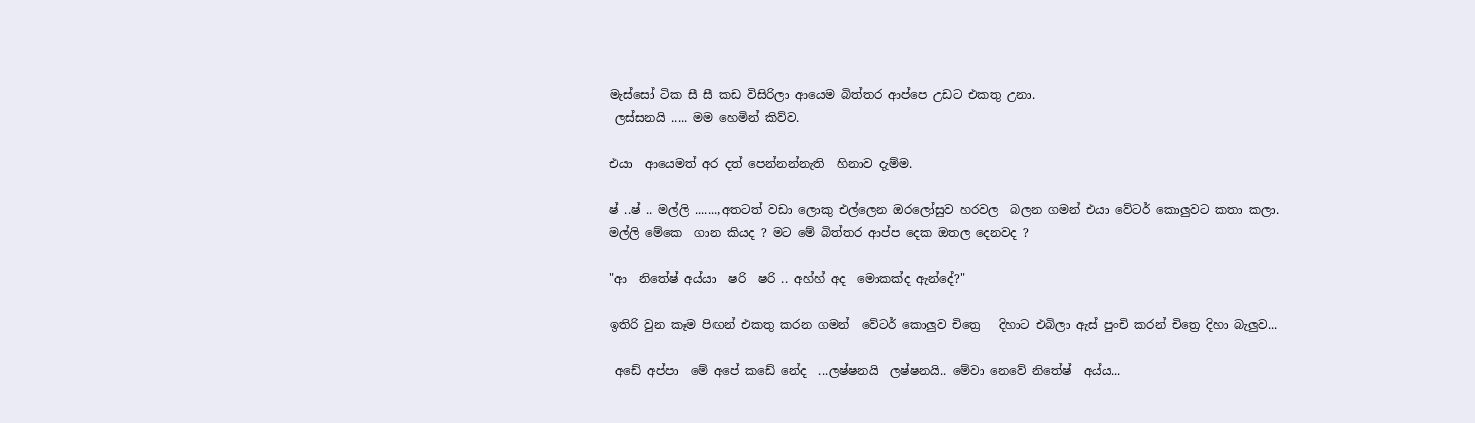මැස්සෝ ටික සී සී කඩ විසිරිලා ආයෙම බිත්තර ආප්පෙ උඩට එකතු උනා.
 ලස්සනයි ..... මම හෙමින් කිව්ව.

එයා  ආයෙමත් අර දත් පෙන්නන්නැති  හිනාව දැම්ම.

ෂ් ..ෂ් .. මල්ලි .......,අතටත් වඩා ලොකු එල්ලෙන ඔරලෝසුව හරවල  බලන ගමන් එයා වේටර් කොලුවට කතා කලා. මල්ලි මේකෙ  ගාන කියද ? මට මේ බිත්තර ආප්ප දෙක ඔතල දෙනවද ?

"ආ  නිතේෂ් අය්යා  ෂරි  ෂරි .. අහ්හ් අද  මොකක්ද ඇන්දේ?"

ඉතිරි වුන කෑම පිඟන් එකතු කරන ගමන්  වේටර් කොලුව චිත්‍රෙ   දිහාට එබිලා ඇස් පුංචි කරන් චිත්‍රෙ දිහා බැලුව...

 අඩේ අප්පා  මේ අපේ කඩේ නේද  ...ලෂ්ෂනයි  ලෂ්ෂනයි.. මේවා නෙවේ නිතේෂ්  අය්ය...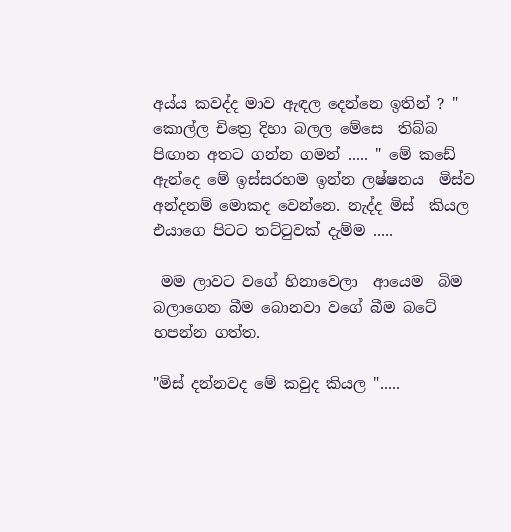අය්ය කවද්ද මාව ඇඳල දෙන්නෙ ඉතින් ? " කොල්ල චිත්‍රෙ දිහා බලල මේසෙ  තිබ්බ පිඟාන අතට ගන්න ගමන් ..... " මේ කඩේ  ඇන්දෙ මේ ඉස්සරහම ඉන්න ලෂ්ෂනය  මිස්ව අන්දනම් මොකද වෙන්නෙ. නැද්ද මිස්  කියල එයාගෙ පිටට තට්ටුවක් දැම්ම .....

 මම ලාවට වගේ හිනාවෙලා  ආයෙම  බිම බලාගෙන බීම බොනවා වගේ බීම බටේ හපන්න ගත්ත.

"මිස් දන්නවද මේ කවුද කියල ".....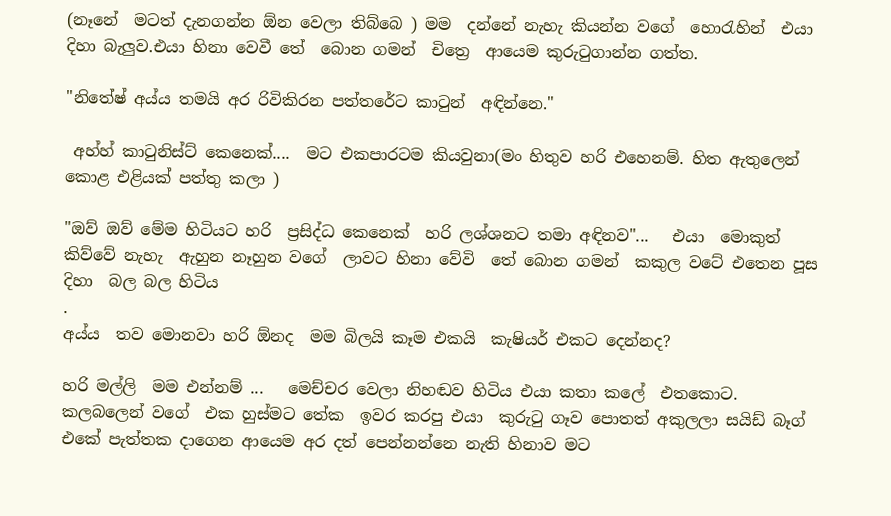(නෑනේ  මටත් දැනගන්න ඕන වෙලා තිබ්බෙ ) මම  දන්නේ නැහැ කියන්න වගේ  හොරැහින්  එයා දිහා බැලුව.එයා හිනා වෙවී තේ  බොන ගමන්  චිත්‍රෙ  ආයෙම කුරුටුගාන්න ගත්ත.

"නිතේෂ් අය්ය තමයි අර රිවිකිරන පත්තරේට කාටුන්  අඳින්නෙ."

 අහ්හ් කාටුනිස්ට් කෙනෙක්....  මට එකපාරටම කියවුනා(මං හිතුව හරි එහෙනම්. හිත ඇතුලෙන් කොළ එළියක් පත්තු කලා )

"ඔව් ඔව් මේම හිටියට හරි  ප්‍රසිද්ධ කෙනෙක්  හරි ලශ්ශනට තමා අඳිනව"...   එයා  මොකුත් කිව්වේ නැහැ  ඇහුන නෑහුන වගේ  ලාවට හිනා වේවි  තේ බොන ගමන්  කකුල වටේ එතෙන පූස දිහා  බල බල හිටිය
.
අය්ය  තව මොනවා හරි ඕනද  මම බිලයි කෑම එකයි  කැෂියර් එකට දෙන්නද?

හරි මල්ලි  මම එන්නම් ...   මෙච්චර වෙලා නිහඬව හිටිය එයා කතා කලේ  එතකොට. කලබලෙන් වගේ  එක හුස්මට තේක  ඉවර කරපු එයා  කුරුටු ගෑව පොතත් අකුලලා සයිඩ් බෑග් එකේ පැත්තක දාගෙන ආයෙම අර දත් පෙන්නන්නෙ නැති හිනාව මට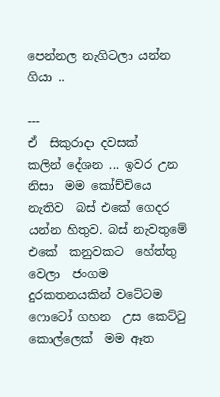පෙන්නල නැගිටලා යන්න ගියා ..

---
ඒ  සිකුරාදා දවසක්   කලින් දේශන ... ඉවර උන නිසා  මම කෝච්චියෙ නැතිව  බස් එකේ ගෙදර යන්න හිතුව. බස් නැවතුමේ එකේ  කනුවකට  හේත්තු වෙලා  ජංගම දුරකතනයකින් වටේටම ෆොටෝ ගහන  උස කෙට්ටු  කොල්ලෙක්  මම ඈත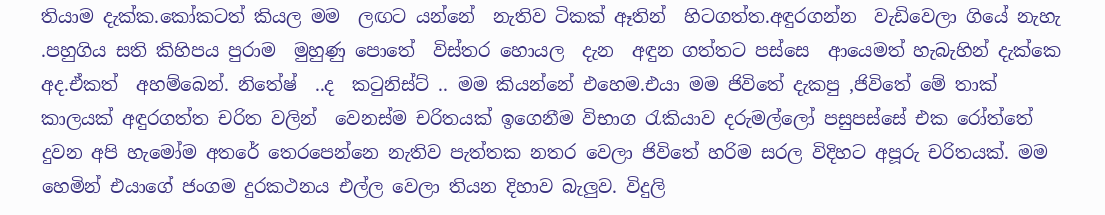තියාම දැක්ක.කෝකටත් කියල මම  ලඟට යන්නේ  නැතිව ටිකක් ඈතින්  හිටගත්ත.අඳුරගන්න  වැඩිවෙලා ගියේ නැහැ .පහුගිය සති කිහිපය පුරාම  මුහුණු පොතේ  විස්තර හොයල  දැන  අඳුන ගත්තට පස්සෙ  ආයෙමත් හැබැහින් දැක්කෙ අද.ඒකත්  අහම්බෙන්. නිතේෂ්  ..ද  කටුනිස්ට් .. මම කියන්නේ එහෙම.එයා මම ජිවිතේ දැකපු ,ජිවිතේ මේ තාක් කාලයක් අඳුරගත්ත චරිත වලින්  වෙනස්ම චරිතයක් ඉගෙනීම විභාග රැකියාව දරුමල්ලෝ පසුපස්සේ එක රෝත්තේ දුවන අපි හැමෝම අතරේ තෙරපෙන්නෙ නැතිව පැත්තක නතර වෙලා ජිවිතේ හරිම සරල විදිහට අපූරු චරිතයක්. මම හෙමින් එයාගේ ජංගම දුරකථනය එල්ල වෙලා තියන දිහාව බැලුව. විදුලි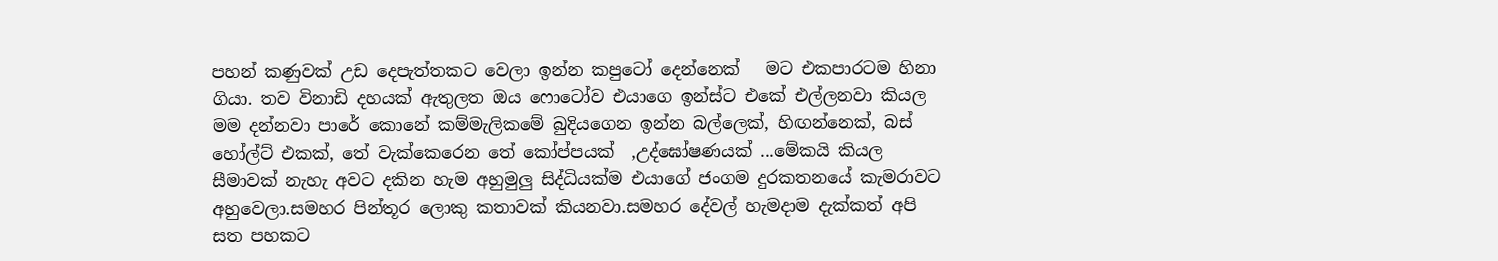පහන් කණුවක් උඩ දෙපැත්තකට වෙලා ඉන්න කපුටෝ දෙන්නෙක්   මට එකපාරටම හිනා ගියා. තව විනාඩි දහයක් ඇතුලත ඔය ෆොටෝව එයාගෙ ඉන්ස්ට එකේ එල්ලනවා කියල මම දන්නවා පාරේ කොනේ කම්මැලිකමේ බුදියගෙන ඉන්න බල්ලෙක්, හිඟන්නෙක්, බස් හෝල්ට් එකක්, තේ වැක්කෙරෙන තේ කෝප්පයක්  ,උද්ඝෝෂණයක් ...මේකයි කියල සීමාවක් නැහැ අවට දකින හැම අහුමුලු සිද්ධියක්ම එයාගේ ජංගම දුරකතනයේ කැමරාවට අහුවෙලා.සමහර පින්තූර ලොකු කතාවක් කියනවා.සමහර දේවල් හැමදාම දැක්කත් අපි  සත පහකට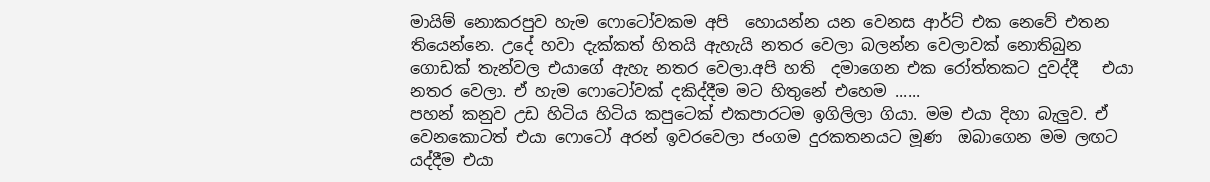මායිම් නොකරපුව හැම ෆොටෝවකම අපි  හොයන්න යන වෙනස ආර්ට් එක නෙවේ එතන තියෙන්නෙ. උදේ හවා දැක්කත් හිතයි ඇහැයි නතර වෙලා බලන්න වෙලාවක් නොතිබුන ගොඩක් තැන්වල එයාගේ ඇහැ නතර වෙලා.අපි හති  දමාගෙන එක රෝත්තකට දුවද්දී   එයා නතර වෙලා. ඒ හැම ෆොටෝවක් දකිද්දීම මට හිතුනේ එහෙම ......
පහන් කනුව උඩ හිටිය හිටිය කපුටෙක් එකපාරටම ඉගිලිලා ගියා. මම එයා දිහා බැලුව. ඒ වෙනකොටත් එයා ෆොටෝ අරන් ඉවරවෙලා ජංගම දුරකතනයට මූණ  ඔබාගෙන මම ලඟට යද්දීම එයා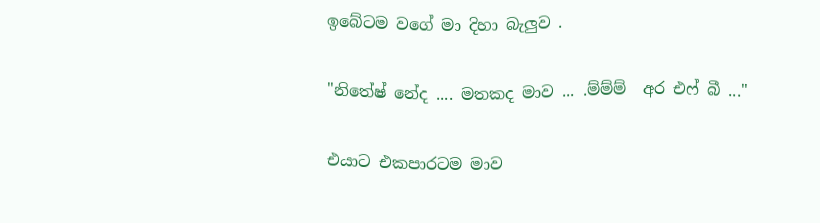ඉබේටම වගේ මා දිහා බැලුව .

"නිතේෂ් නේද .... මතකද මාව ... .ම්ම්ම්  අර එෆ් බී ..."

එයාට එකපාරටම මාව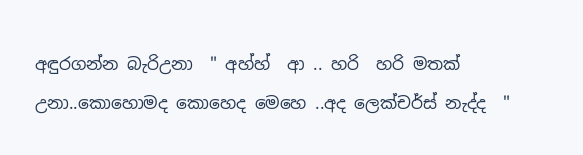අඳුරගන්න බැරිඋනා  " අහ්හ්  ආ .. හරි  හරි මතක් උනා..කොහොමද කොහෙද මෙහෙ ..අද ලෙක්චර්ස් නැද්ද  "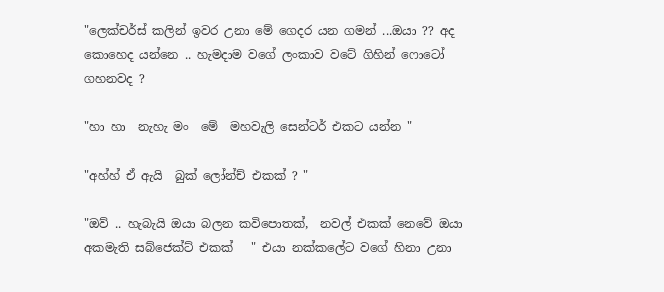"ලෙක්චර්ස් කලින් ඉවර උනා මේ ගෙදර යන ගමන් ...ඔයා ?? අද කොහෙද යන්නෙ .. හැමදාම වගේ ලංකාව වටේ ගිහින් ෆොටෝ ගහනවද ?

"හා හා  නැහැ මං  මේ  මහවැලි සෙන්ටර් එකට යන්න "

"අහ්හ් ඒ ඇයි  බුක් ලෝන්ච් එකක් ? "

"ඔව් .. හැබැයි ඔයා බලන කවිපොතක්,  නවල් එකක් නෙවේ ඔයා අකමැති සබ්ජෙක්ට් එකක්   " එයා නක්කලේට වගේ හිනා උනා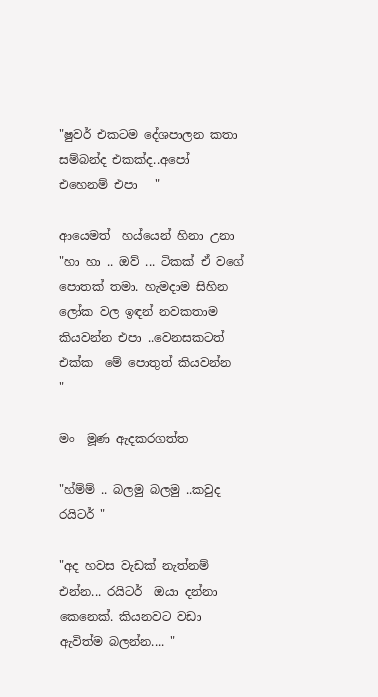"ෂුවර් එකටම දේශපාලන කතා සම්බන්ද එකක්ද..අපෝ  එහෙනම් එපා   "

ආයෙමත්  හය්යෙන් හිනා උනා "හා හා .. ඔව් ... ටිකක් ඒ වගේ පොතක් තමා. හැමදාම සිහින ලෝක වල ඉඳන් නවකතාම කියවන්න එපා ..වෙනසකටත් එක්ක  මේ පොතුත් කියවන්න  "

මං  මූණ ඇදකරගත්ත

"හ්ම්ම් .. බලමු බලමු ..කවුද රයිටර් "

"අද හවස වැඩක් නැත්නම් එන්න... රයිටර්  ඔයා දන්නා කෙනෙක්. කියනවට වඩා ඇවිත්ම බලන්න.... "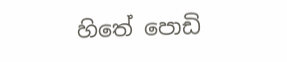හිතේ පොඩි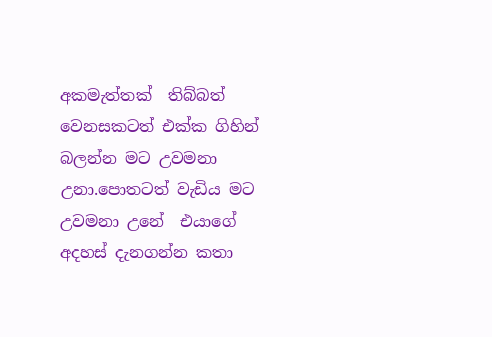අකමැත්තක්  තිබ්බත් වෙනසකටත් එක්ක ගිහින් බලන්න මට උවමනා උනා.පොතටත් වැඩිය මට උවමනා උනේ  එයාගේ අදහස් දැනගන්න කතා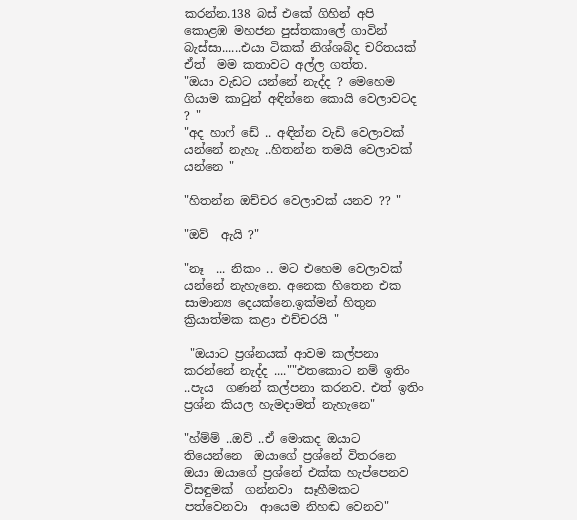කරන්න.138 බස් එකේ ගිහින් අපි කොළඹ මහජන පුස්තකාලේ ගාවින් බැස්සා......එයා ටිකක් නිශ්ශබ්ද චරිතයක් ඒත්  මම කතාවට අල්ල ගත්ත.
"ඔයා වැඩට යන්නේ නැද්ද ? මෙහෙම ගියාම කාටුන් අඳින්නෙ කොයි වෙලාවටද ? "
"අද හාෆ් ඩේ .. අඳින්න වැඩි වෙලාවක් යන්නේ නැහැ ..හිතන්න තමයි වෙලාවක් යන්නෙ "

"හිතන්න ඔච්චර වෙලාවක් යනව ?? "

"ඔව්  ඇයි ?"

"නෑ  ... නිකං .. මට එහෙම වෙලාවක් යන්නේ නැහැනෙ. අනෙක හිතෙන එක සාමාන්‍ය දෙයක්නෙ.ඉක්මන් හිතුන ක්‍රියාත්මක කළා එච්චරයි "

 "ඔයාට ප්‍රශ්නයක් ආවම කල්පනා කරන්නේ නැද්ද ....""එතකොට නම් ඉතිං ..පැය  ගණන් කල්පනා කරනව. එත් ඉතිං ප්‍රශ්න කියල හැමදාමත් නැහැනෙ"

"හ්ම්ම් ..ඔව් ..ඒ මොකද ඔයාට තියෙන්නෙ  ඔයාගේ ප්‍රශ්නේ විතරනෙ ඔයා ඔයාගේ ප්‍රශ්නේ එක්ක හැප්පෙනව විසඳුමක්  ගන්නවා  සෑහීමකට පත්වෙනවා  ආයෙම නිහඬ වෙනව"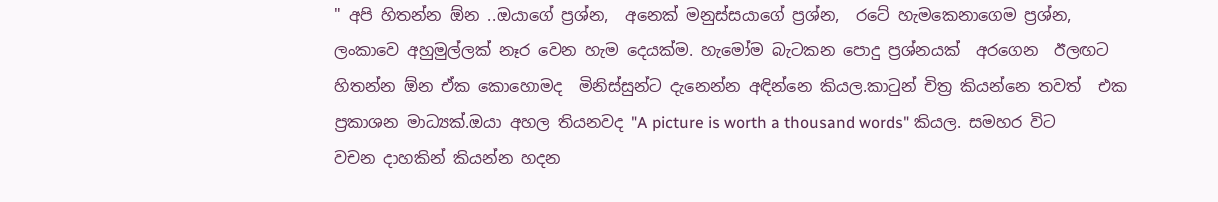" අපි හිතන්න ඕන ..ඔයාගේ ප්‍රශ්න,  අනෙක් මනුස්සයාගේ ප්‍රශ්න,  රටේ හැමකෙනාගෙම ප්‍රශ්න, ලංකාවෙ අහුමුල්ලක් නෑර වෙන හැම දෙයක්ම. හැමෝම බැටකන පොදු ප්‍රශ්නයක්  අරගෙන  ඊලඟට  හිතන්න ඕන ඒක කොහොමද  මිනිස්සුන්ට දැනෙන්න අඳින්නෙ කියල.කාටුන් චිත්‍ර කියන්නෙ තවත්  එක ප්‍රකාශන මාධ්‍යක්.ඔයා අහල තියනවද "A picture is worth a thousand words" කියල. සමහර විට වචන දාහකින් කියන්න හදන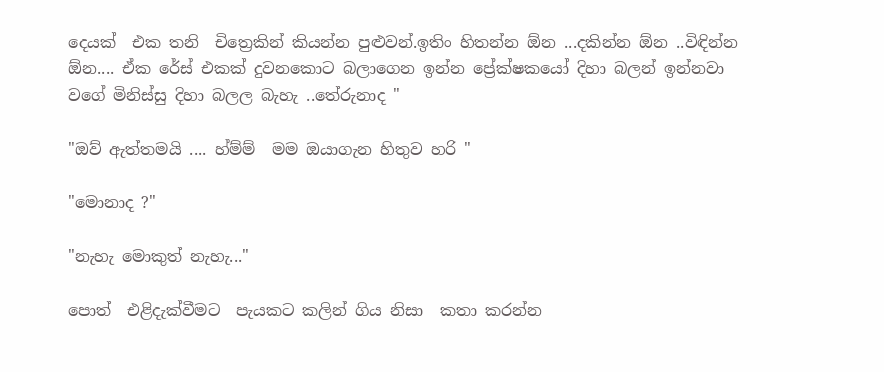දෙයක්  එක තනි  චිත්‍රෙකින් කියන්න පුළුවන්.ඉතිං හිතන්න ඕන ...දකින්න ඕන ..විඳින්න ඕන.... ඒක රේස් එකක් දුවනකොට බලාගෙන ඉන්න ප්‍රේක්ෂකයෝ දිහා බලන් ඉන්නවා වගේ මිනිස්සු දිහා බලල බැහැ ..තේරුනාද "

"ඔව් ඇත්තමයි .... හ්ම්ම්  මම ඔයාගැන හිතුව හරි "

"මොනාද ?"

"නැහැ මොකුත් නැහැ..."

පොත්  එළිදැක්වීමට  පැයකට කලින් ගිය නිසා  කතා කරන්න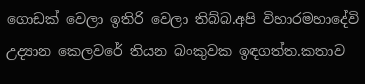ගොඩක් වෙලා ඉතිරි වෙලා තිබ්බ.අපි විහාරමහාදේවි උද්‍යාන කෙලවරේ තියන බංකුවක ඉඳගත්ත.කතාව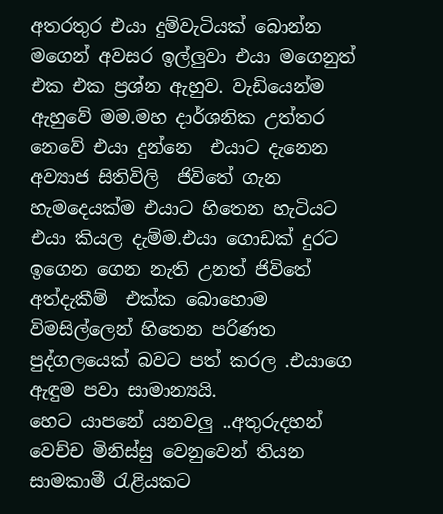අතරතුර එයා දුම්වැටියක් බොන්න මගෙන් අවසර ඉල්ලුවා එයා මගෙනුත් එක එක ප්‍රශ්න ඇහුව. වැඩියෙන්ම ඇහුවේ මම.මහ දාර්ශනික උත්තර නෙවේ එයා දුන්නෙ  එයාට දැනෙන අව්‍යාජ සිතිවිලි  ජිවිතේ ගැන හැමදෙයක්ම එයාට හිතෙන හැටියට එයා කියල දැම්ම.එයා ගොඩක් දුරට ඉගෙන ගෙන නැති උනත් ජිවිතේ අත්දැකීම්  එක්ක බොහොම විමසිල්ලෙන් හිතෙන පරිණත පුද්ගලයෙක් බවට පත් කරල .එයාගෙ ඇඳුම පවා සාමාන්‍යයි.
හෙට යාපනේ යනවලු ..අතුරුදහන් වෙච්ච මිනිස්සු වෙනුවෙන් තියන සාමකාමී රැළියකට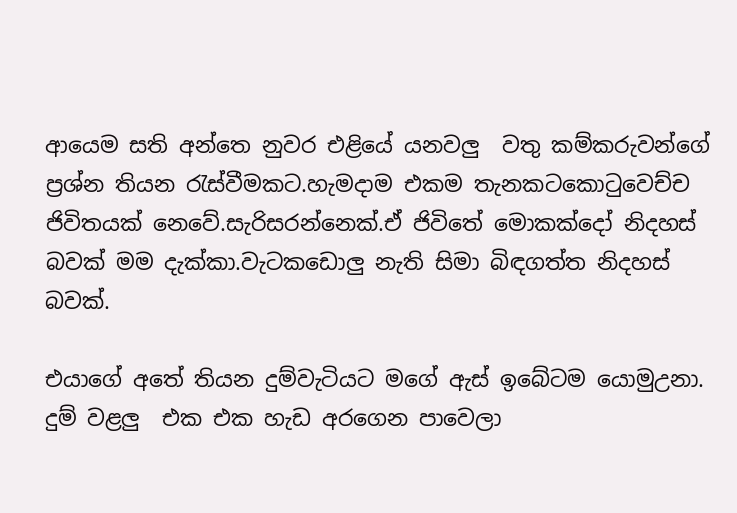ආයෙම සති අන්තෙ නුවර එළියේ යනවලු  වතු කම්කරුවන්ගේ ප්‍රශ්න තියන රැස්වීමකට.හැමදාම එකම තැනකටකොටුවෙච්ච ජිවිතයක් නෙවේ.සැරිසරන්නෙක්.ඒ ජිවිතේ මොකක්දෝ නිදහස් බවක් මම දැක්කා.වැටකඩොලු නැති සිමා බිඳගත්ත නිදහස් බවක්.

එයාගේ අතේ තියන දුම්වැටියට මගේ ඇස් ඉබේටම යොමුඋනා. දුම් වළලු  එක එක හැඩ අරගෙන පාවෙලා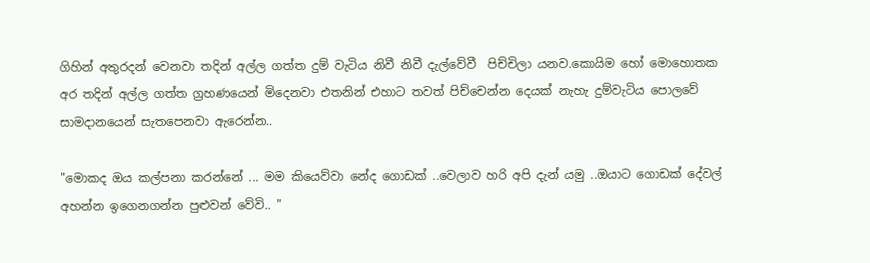ගිහින් අතුරදන් වෙනවා තදින් අල්ල ගත්ත දුම් වැටිය නිවී නිවී දැල්වේවී  පිච්චිලා යනව.කොයිම හෝ මොහොතක අර තදින් අල්ල ගත්ත ග්‍රහණයෙන් මිදෙනවා එතනින් එහාට තවත් පිච්චෙන්න දෙයක් නැහැ දුම්වැටිය පොලවේ සාමදානයෙන් සැතපෙනවා ඇරෙන්න..

"මොකද ඔය කල්පනා කරන්නේ ... මම කියෙව්වා නේද ගොඩක් ..වෙලාව හරි අපි දැන් යමු ..ඔයාට ගොඩක් දේවල් අහන්න ඉගෙනගන්න පුළුවන් වේවි.. "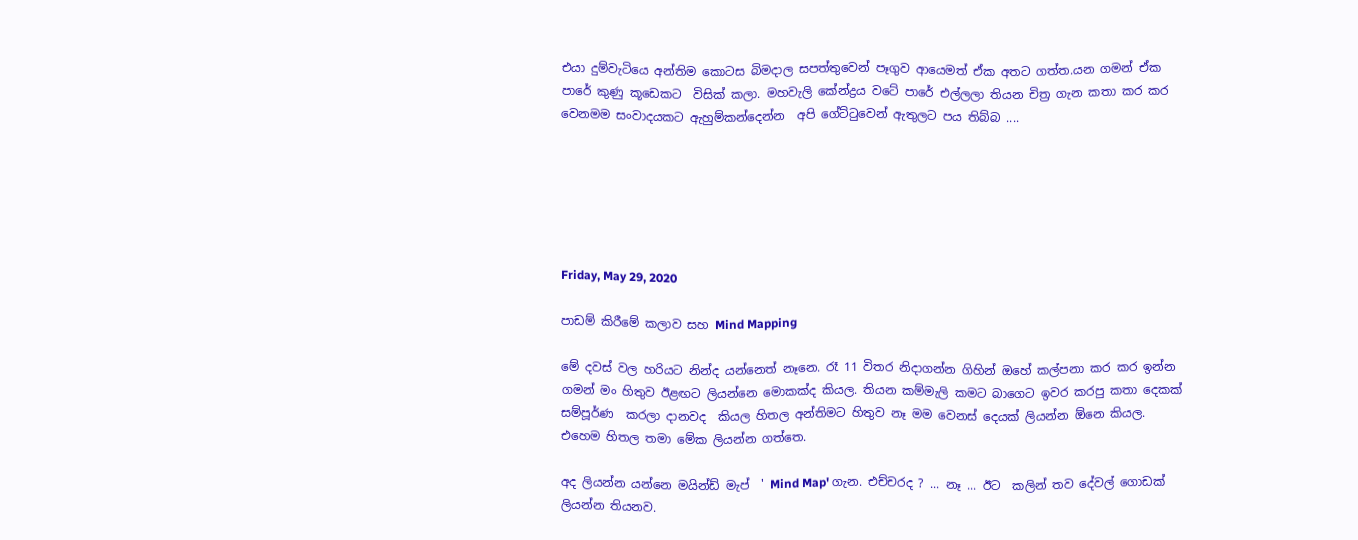එයා දුම්වැටියෙ අන්තිම කොටස බිමදාල සපත්තුවෙන් පෑගුව ආයෙමත් ඒක අතට ගත්ත.යන ගමන් ඒක පාරේ කුණු කූඩෙකට  විසික් කලා. මහවැලි කේන්ද්‍රය වටේ පාරේ එල්ලලා තියන චිත්‍ර ගැන කතා කර කර වෙනමම සංවාදයකට ඇහුම්කන්දෙන්න  අපි ගේට්ටුවෙන් ඇතුලට පය තිබ්බ ....






Friday, May 29, 2020

පාඩම් කිරීමේ කලාව සහ Mind Mapping

මේ දවස් වල හරියට නින්ද යන්නෙත් නෑනෙ. රෑ 11 විතර නිදාගන්න ගිහින් ඔහේ කල්පනා කර කර ඉන්න ගමන් මං හිතුව ඊළඟට ලියන්නෙ මොකක්ද කියල. තියන කම්මැලි කමට බාගෙට ඉවර කරපු කතා දෙකක් සම්පූර්ණ  කරලා දානවද  කියල හිතල අන්තිමට හිතුව නෑ මම වෙනස් දෙයක් ලියන්න ඕනෙ කියල. එහෙම හිතල තමා මේක ලියන්න ගත්තෙ.

අද ලියන්න යන්නෙ මයින්ඩ් මැප්  ' Mind Map' ගැන. එච්චරද ? ... නෑ ... ඊට  කලින් තව දේවල් ගොඩක් ලියන්න තියනව.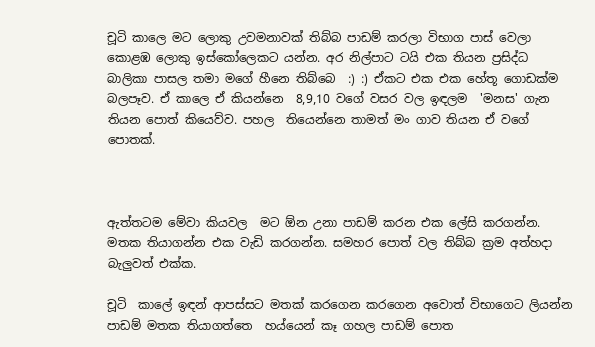චූටි කාලෙ මට ලොකු උවමනාවක් තිබ්බ පාඩම් කරලා විභාග පාස් වෙලා කොළඹ ලොකු ඉස්කෝලෙකට යන්න. අර නිල්පාට ටයි එක තියන ප්‍රසිද්ධ බාලිකා පාසල තමා මගේ හීනෙ තිබ්බෙ  :) :) ඒකට එක එක හේතූ ගොඩක්ම බලපෑව. ඒ කාලෙ ඒ කියන්නෙ  8,9,10 වගේ වසර වල ඉඳලම  'මනස' ගැන තියන පොත් කියෙව්ව. පහල  තියෙන්නෙ තාමත් මං ගාව තියන ඒ වගේ පොතක්.



ඇත්තටම මේවා කියවල  මට ඕන උනා පාඩම් කරන එක ලේසි කරගන්න. මතක තියාගන්න එක වැඩි කරගන්න. සමහර පොත් වල තිබ්බ ක්‍රම අත්හදා බැලුවත් එක්ක.

චූටි  කාලේ ඉඳන් ආපස්සට මතක් කරගෙන කරගෙන අවොත් විභාගෙට ලියන්න  පාඩම් මතක තියාගත්තෙ  හය්යෙන් කෑ ගහල පාඩම් පොත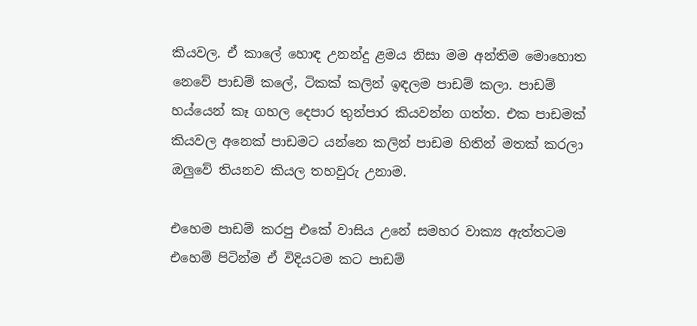කියවල. ඒ කාලේ හොඳ උනන්දු ළමය නිසා මම අන්තිම මොහොත නෙවේ පාඩම් කලේ, ටිකක් කලින් ඉඳලම පාඩම් කලා. පාඩම් හය්යෙන් කෑ ගහල දෙපාර තුන්පාර කියවන්න ගත්ත. එක පාඩමක් කියවල අනෙක් පාඩමට යන්නෙ කලින් පාඩම හිතින් මතක් කරලා ඔලුවේ තියනව කියල තහවුරු උනාම.

එහෙම පාඩම් කරපු එකේ වාසිය උනේ සමහර වාක්‍ය ඇත්තටම එහෙම් පිටින්ම ඒ විදියටම කට පාඩම්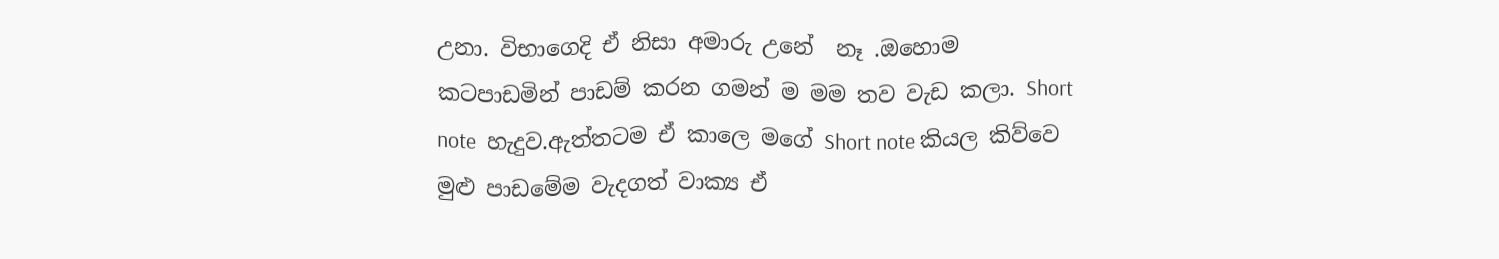උනා. විභාගෙදි ඒ නිසා අමාරු උනේ  නෑ .ඔහොම කටපාඩමින් පාඩම් කරන ගමන් ම මම තව වැඩ කලා. Short note  හැදුව.ඇත්තටම ඒ කාලෙ මගේ Short note කියල කිව්වෙ මුළු පාඩමේම වැදගත් වාක්‍ය ඒ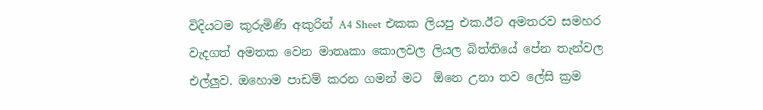විදියටම කුරුමිණි අකුරින් A4 Sheet එකක ලියපු එක.ඊට අමතරව සමහර වැදගත් අමතක වෙන මාතෘකා කොලවල ලියල බිත්‍තියේ පේන තැන්වල එල්ලුව. ඔහොම පාඩම් කරන ගමන් මට  ඕනෙ උනා තව ලේසි ක්‍රම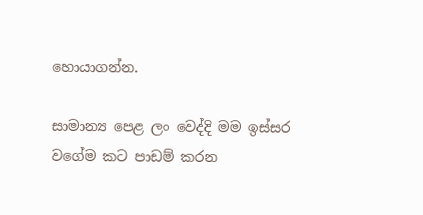හොයාගන්න.

සාමාන්‍ය පෙළ ලං වෙද්දි මම ඉස්සර වගේම කට පාඩම් කරන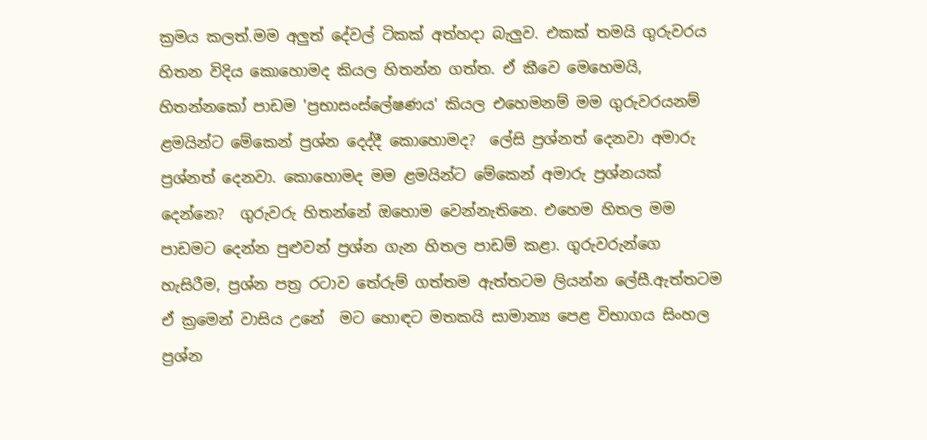ක්‍රමය කලත්.මම අලුත් දේවල් ටිකක් අත්හදා බැලුව. එකක් තමයි ගුරුවරය හිතන විදිය කොහොමද කියල හිතන්න ගත්ත. ඒ කීවෙ මෙහෙමයි, හිතන්නකෝ පාඩම 'ප්‍රභාසංස්ලේෂණය' කියල එහෙමනම් මම ගුරුවරයනම් ළමයින්ට මේකෙන් ප්‍රශ්න දෙද්දී කොහොමද?  ලේසි ප්‍රශ්නත් දෙනවා අමාරු ප්‍රශ්නත් දෙනවා. කොහොමද මම ළමයින්ට මේකෙන් අමාරු ප්‍රශ්නයක් දෙන්නෙ?  ගුරුවරු හිතන්නේ ඔහොම වෙන්නැතිනෙ. එහෙම හිතල මම පාඩමට දෙන්න පුළුවන් ප්‍රශ්න ගැන හිතල පාඩම් කළා. ගුරුවරුන්ගෙ හැසිරීම, ප්‍රශ්න පත්‍ර රටාව තේරුම් ගත්තම ඇත්තටම ලියන්න ලේසී.ඇත්තටම ඒ ක්‍රමෙන් වාසිය උනේ  මට හොඳට මතකයි සාමාන්‍ය පෙළ විභාගය සිංහල ප්‍රශ්න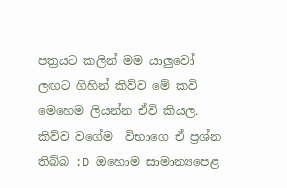පත්‍රයට කලින් මම යාලුවෝ ලඟට ගිහින් කිව්ව මේ කවි මෙහෙම ලියන්න ඒවි කියල. කිව්ව වගේම  විභාගෙ ඒ ප්‍රශ්න තිබ්බ :D ඔහොම සාමාන්‍යපෙළ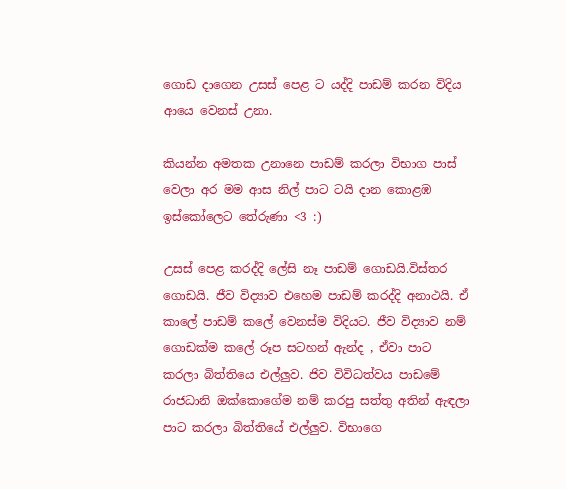ගොඩ දාගෙන උසස් පෙළ ට යද්දි පාඩම් කරන විදිය ආයෙ වෙනස් උනා.

කියන්න අමතක උනානෙ පාඩම් කරලා විභාග පාස් වෙලා අර මම ආස නිල් පාට ටයි දාන කොළඹ ඉස්කෝලෙට තේරුණා <3 :)

උසස් පෙළ කරද්දි ලේසි නෑ පාඩම් ගොඩයි.විස්තර ගොඩයි. ජීව විද්‍යාව එහෙම පාඩම් කරද්දි අනාථයි. ඒ කාලේ පාඩම් කලේ වෙනස්ම විදියට. ජීව විද්‍යාව නම් ගොඩක්ම කලේ රූප සටහන් ඇන්ද , ඒවා පාට කරලා බිත්තියෙ එල්ලුව. ජිව විවිධත්වය පාඩමේ රාජධානි ඔක්කොගේම නම් කරපු සත්තු අතින් ඇඳලා පාට කරලා බිත්තියේ එල්ලුව. විභාගෙ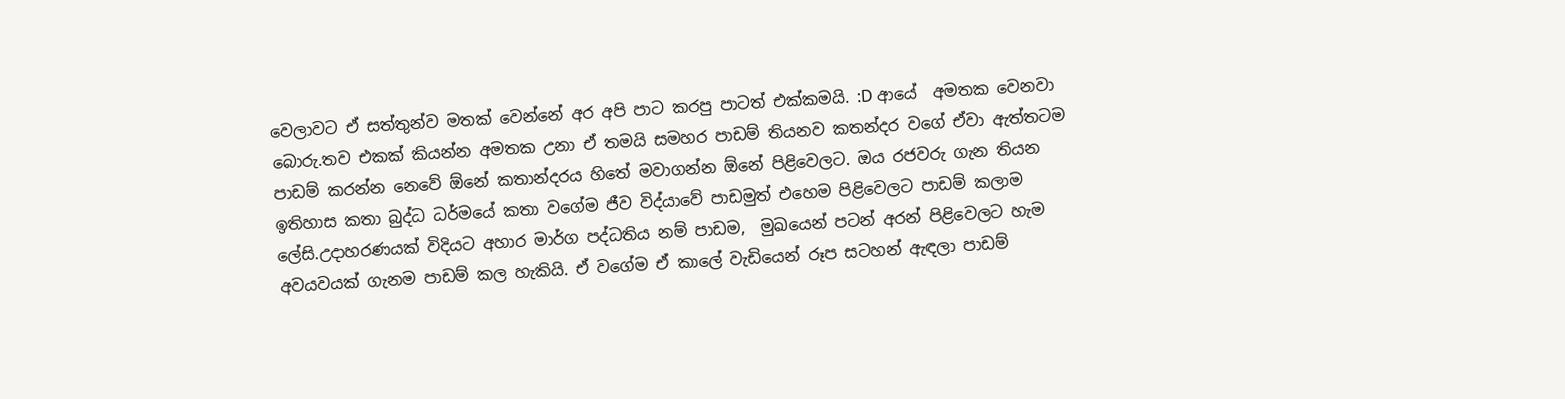වෙලාවට ඒ සත්තුන්ව මතක් වෙන්නේ අර අපි පාට කරපු පාටත් එක්කමයි. :D ආයේ  අමතක වෙනවා බොරු.තව එකක් කියන්න අමතක උනා ඒ තමයි සමහර පාඩම් තියනව කතන්දර වගේ ඒවා ඇත්තටම පාඩම් කරන්න නෙවේ ඕනේ කතාන්දරය හිතේ මවාගන්න ඕනේ පිළිවෙලට. ඔය රජවරු ගැන තියන ඉතිහාස කතා බුද්ධ ධර්මයේ කතා වගේම ජීව විද්යාවේ පාඩමුත් එහෙම පිළිවෙලට පාඩම් කලාම ලේසි.උදාහරණයක් විදියට අහාර මාර්ග පද්ධතිය නම් පාඩම,  මුඛයෙන් පටන් අරන් පිළිවෙලට හැම අවයවයක් ගැනම පාඩම් කල හැකියි. ඒ වගේම ඒ කාලේ වැඩියෙන් රූප සටහන් ඇඳලා පාඩම්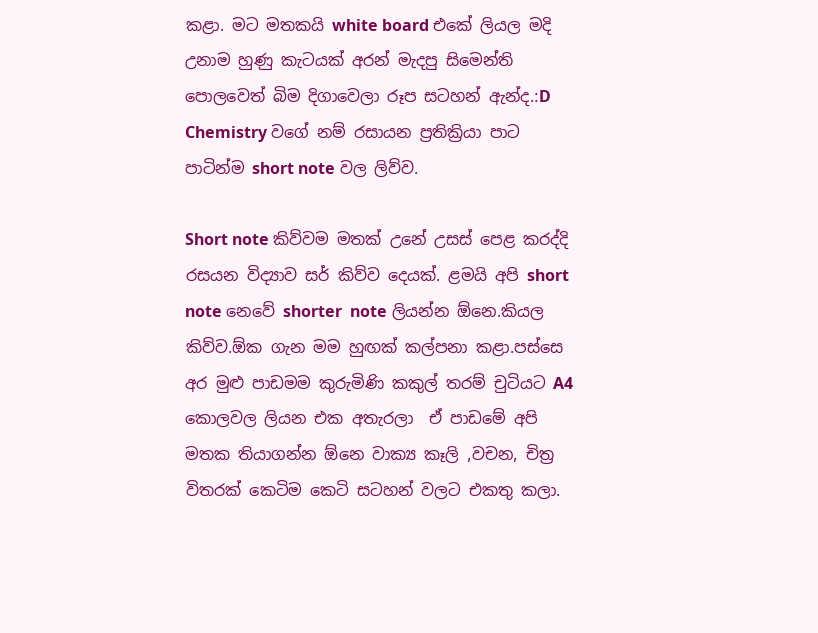කළා. මට මතකයි white board එකේ ලියල මදි උනාම හුණු කැටයක් අරන් මැදපු සිමෙන්ති පොලවෙත් බිම දිගාවෙලා රූප සටහන් ඇන්ද.:D Chemistry වගේ නම් රසායන ප්‍රතික්‍රියා පාට පාටින්ම short note වල ලිව්ව.

Short note කිව්වම මතක් උනේ උසස් පෙළ කරද්දි  රසයන විද්‍යාව සර් කිව්ව දෙයක්. ළමයි අපි short note නෙවේ shorter  note ලියන්න ඕනෙ.කියල කිව්ව.ඕක ගැන මම හුඟක් කල්පනා කළා.පස්සෙ  අර මුළු පාඩමම කුරුමිණි කකුල් තරම් චුටියට A4 කොලවල ලියන එක අතැරලා  ඒ පාඩමේ අපි මතක තියාගන්න ඕනෙ වාක්‍ය කෑලි ,වචන, චිත්‍ර විතරක් කෙටිම කෙටි සටහන් වලට එකතු කලා.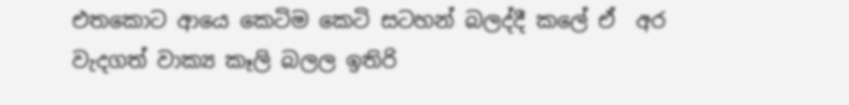එතකොට ආයෙ කෙටිම කෙටි සටහන් බලද්දී කලේ ඒ  අර වැදගත් වාක්‍ය කෑලි බලල ඉතිරි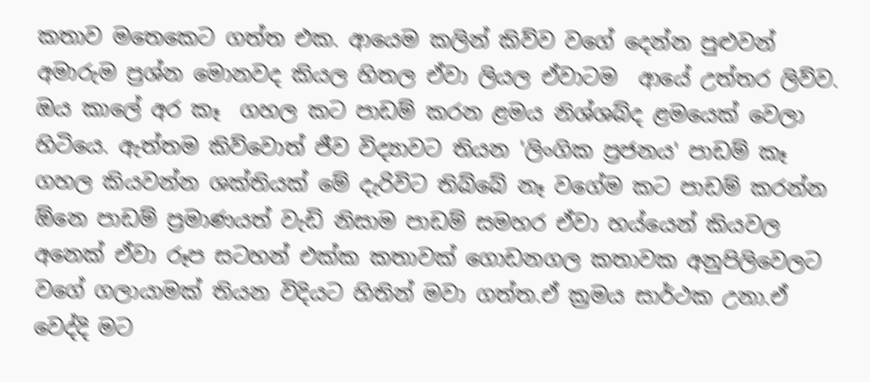කතාව මතෙකෙට ගත්ත එක. ආයෙම කලින් කිව්ව වගේ දෙන්න පුළුවන් අමාරුම ප්‍රශ්න මොනවද කියල හිතල ඒවා ලියල ඒවාටම  ආයේ උත්තර ලිව්ව.
ඔය කාලේ අර කෑ  ගහල කට පාඩම් කරන ළමය නිශ්ශබ්ද ළමයෙක් වෙලා හිටියෙ. ඇත්තම කිව්වොත් ජීව විද්‍යාවට තියන 'ලිංගික ප්‍රජනය' පාඩම් කෑ ගහල කියවන්න ශක්තියක් මේ දැරිවිට තිබ්බේ නෑ වගේම කට පාඩම් කරන්න ඕනෙ පාඩම් ප්‍රමාණයත් වැඩි නිසාම පාඩම් සමහර ඒවා හය්යෙන් කියවල අනෙක් ඒවා රූප සටහන් එක්ක කතාවක් ගොඩනගල කතාවක අනුපිලිවෙලට වගේ ගලායාමක් තියන විදියට හිතින් මවා ගත්ත.ඒ ක්‍රමය සාර්ථක උනා.ඒ වෙද්දි මට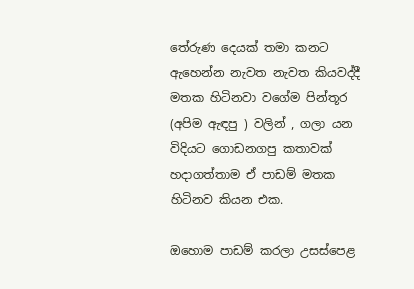තේරුණ දෙයක් තමා කනට ඇහෙන්න නැවත නැවත කියවද්දී මතක හිටිනවා වගේම පින්තූර (අපිම ඇඳපු ) වලින් , ගලා යන විදියට ගොඩනගපු කතාවක් හදාගත්තාම ඒ පාඩම් මතක හිටිනව කියන එක.

ඔහොම පාඩම් කරලා උසස්පෙළ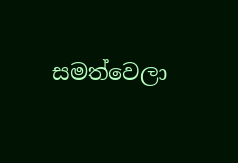සමත්වෙලා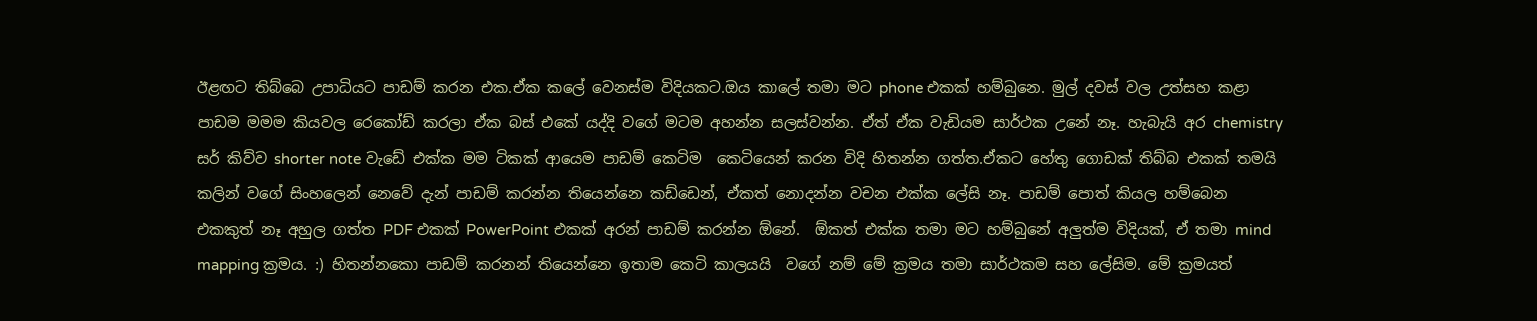ඊළඟට තිබ්බෙ උපාධියට පාඩම් කරන එක.ඒක කලේ වෙනස්ම විදියකට.ඔය කාලේ තමා මට phone එකක් හම්බුනෙ. මුල් දවස් වල උත්සහ කළා පාඩම මමම කියවල රෙකෝඩ් කරලා ඒක බස් එකේ යද්දි වගේ මටම අහන්න සලස්වන්න. ඒත් ඒක වැඩියම සාර්ථක උනේ නෑ. හැබැයි අර chemistry සර් කිව්ව shorter note වැඩේ එක්ක මම ටිකක් ආයෙම පාඩම් කෙටිම  කෙටියෙන් කරන විදි හිතන්න ගත්ත.ඒකට හේතු ගොඩක් තිබ්බ එකක් තමයි කලින් වගේ සිංහලෙන් නෙවේ දැන් පාඩම් කරන්න තියෙන්නෙ කඩ්ඩෙන්, ඒකත් නොදන්න වචන එක්ක ලේසි නෑ. පාඩම් පොත් කියල හම්බෙන එකකුත් නෑ අහුල ගත්ත PDF එකක් PowerPoint එකක් අරන් පාඩම් කරන්න ඕනේ.  ඕකත් එක්ක තමා මට හම්බුනේ අලුත්ම විදියක්, ඒ තමා mind mapping ක්‍රමය. :) හිතන්නකො පාඩම් කරනන් තියෙන්නෙ ඉතාම කෙටි කාලයයි  වගේ නම් මේ ක්‍රමය තමා සාර්ථකම සහ ලේසිම. මේ ක්‍රමයත්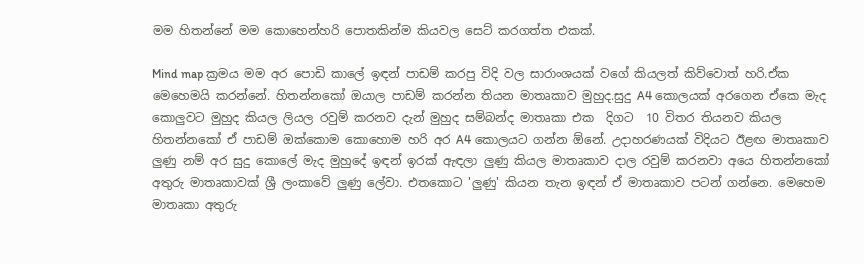මම හිතන්නේ මම කොහෙන්හරි පොතකින්ම කියවල සෙට් කරගත්ත එකක්.

Mind map ක්‍රමය මම අර පොඩි කාලේ ඉඳන් පාඩම් කරපු විදි වල සාරාංශයක් වගේ කියලත් කිව්වොත් හරි.ඒක මෙහෙමයි කරන්නේ. හිතන්නකෝ ඔයාල පාඩම් කරන්න තියන මාතෘකාව මුහුද.සුදු A4 කොලයක් අරගෙන ඒකෙ මැද කොලුවට මුහුද කියල ලියල රවුම් කරනව දැන් මුහුද සම්බන්ද මාතෘකා එක  දිගට  10 විතර තියනව කියල හිතන්නකෝ ඒ පාඩම් ඔක්කොම කොහොම හරි අර A4 කොලයට ගන්න ඕනේ. උදාහරණයක් විදියට ඊළඟ මාතෘකාව ලුණු නම් අර සුදු කොලේ මැද මුහුදේ ඉඳන් ඉරක් ඇඳලා ලුණු කියල මාතෘකාව දාල රවුම් කරනවා අයෙ හිතන්නකෝ අතුරු මාතෘකාවක් ශ්‍රී ලංකාවේ ලුණු ලේවා. එතකොට 'ලුණු' කියන තැන ඉඳන් ඒ මාතෘකාව පටන් ගන්නෙ. මෙහෙම මාතෘකා අතුරු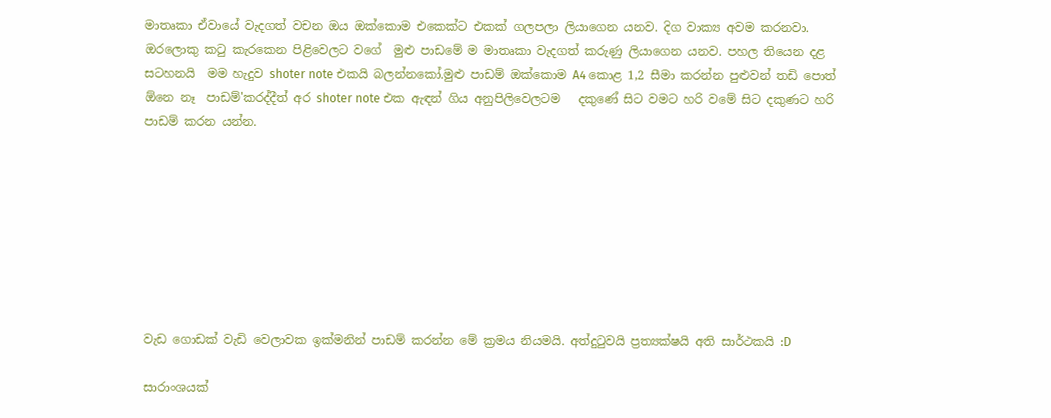මාතෘකා ඒවායේ වැදගත් වචන ඔය ඔක්කොම එකෙක්ට එකක් ගලපලා ලියාගෙන යනව. දිග වාක්‍ය අවම කරනවා. ඔරලොකු කටු කැරකෙන පිළිවෙලට වගේ  මුළු පාඩමේ ම මාතෘකා වැදගත් කරුණු ලියාගෙන යනව. පහල තියෙන දළ සටහනයි  මම හැදුව shoter note එකයි බලන්නකෝ.මුළු පාඩම් ඔක්කොම A4 කොළ 1,2 සීමා කරන්න පුළුවන් තඩි පොත් ඕනෙ නෑ  පාඩම්'කරද්දීත් අර shoter note එක ඇඳන් ගිය අනුපිලිවෙලටම   දකුණේ සිට වමට හරි වමේ සිට දකුණට හරි පාඩම් කරන යන්න.








වැඩ ගොඩක් වැඩි වෙලාවක ඉක්මනින් පාඩම් කරන්න මේ ක්‍රමය නියමයි. අත්දුටුවයි ප්‍රත්‍යක්ෂයි අති සාර්ථකයි :D

සාරාංශයක්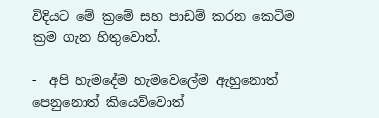විදියට මේ ක්‍රමේ සහ පාඩම් කරන කෙටිම ක්‍රම ගැන හිතුවොත්.

-  අපි හැමදේම හැමවෙලේම ඇහුනොත් පෙනුනොත් කියෙව්වොත්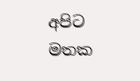අපිට මතක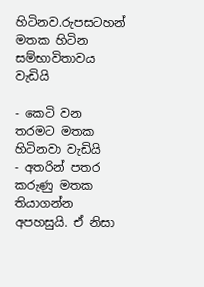හිටිනව.රුපසටහන් මතක හිටින සම්භාවිතාවය වැඩියි

- කෙටි වන තරමට මතක හිටිනවා වැඩියි
- අතරින් පතර කරුණු මතක තියාගන්න අපහසුයි. ඒ නිසා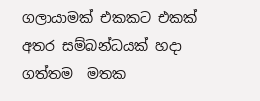ගලායාමක් එකකට එකක් අතර සම්බන්ධයක් හදා ගත්තම  මතක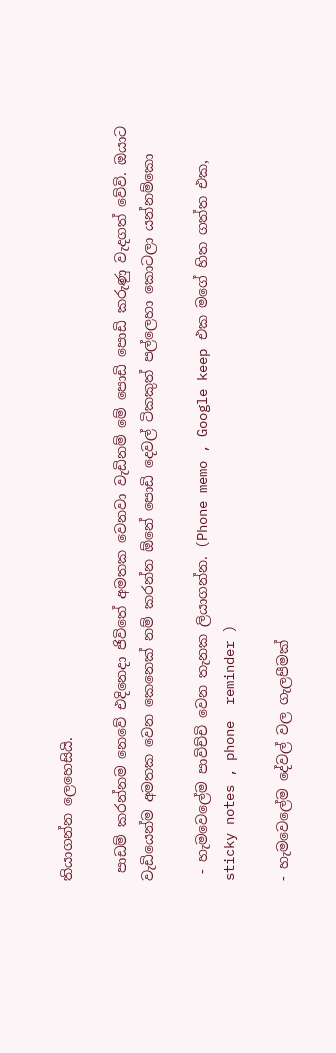තියාගන්න ලෙහෙසියි.

 පාඩම් කරන්නම නෙවේ එදිනෙදා ජිවිතේ අමතක වෙනවා වැඩිනම් මේ පොඩි පොඩි කරුණු වැදගත් වේවි. ඔයාට වැඩියෙන්ම අමතක වෙන කෙනෙක් නම් කරන්න ඕනේ පොඩි දෙවල් ටිකකුත් පල්ලෙහා කොටලා යන්නම්කො

 - හැමවෙලේම පාවිච්චි වෙන තැනක ලියාගන්න. (Phone memo , Google keep එක මගේ හිත ගත්ත එක, sticky notes , phone  reminder )

- හැමවෙලේම දේවල් වල ගැලපීමක්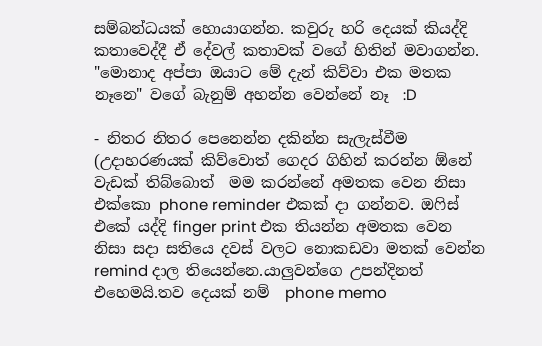සම්බන්ධයක් හොයාගන්න. කවුරු හරි දෙයක් කියද්දි කතාවෙද්දී ඒ දේවල් කතාවක් වගේ හිතින් මවාගන්න. "මොනාද අප්පා ඔයාට මේ දැන් කිව්වා එක මතක නෑනෙ" වගේ බැනුම් අහන්න වෙන්නේ නෑ  :D

- නිතර නිතර පෙනෙන්න දකින්න සැලැස්වීම (උදාහරණයක් කිව්වොත් ගෙදර ගිහින් කරන්න ඕනේ වැඩක් තිබ්බොත්  මම කරන්නේ අමතක වෙන නිසා එක්කො phone reminder එකක් දා ගන්නව. ඔෆිස් එකේ යද්දි finger print එක තියන්න අමතක වෙන නිසා සදා සතියෙ දවස් වලට නොකඩවා මතක් වෙන්න remind දාල තියෙන්නෙ.යාලුවන්ගෙ උපන්දිනත් එහෙමයි.තව දෙයක් නම්  phone memo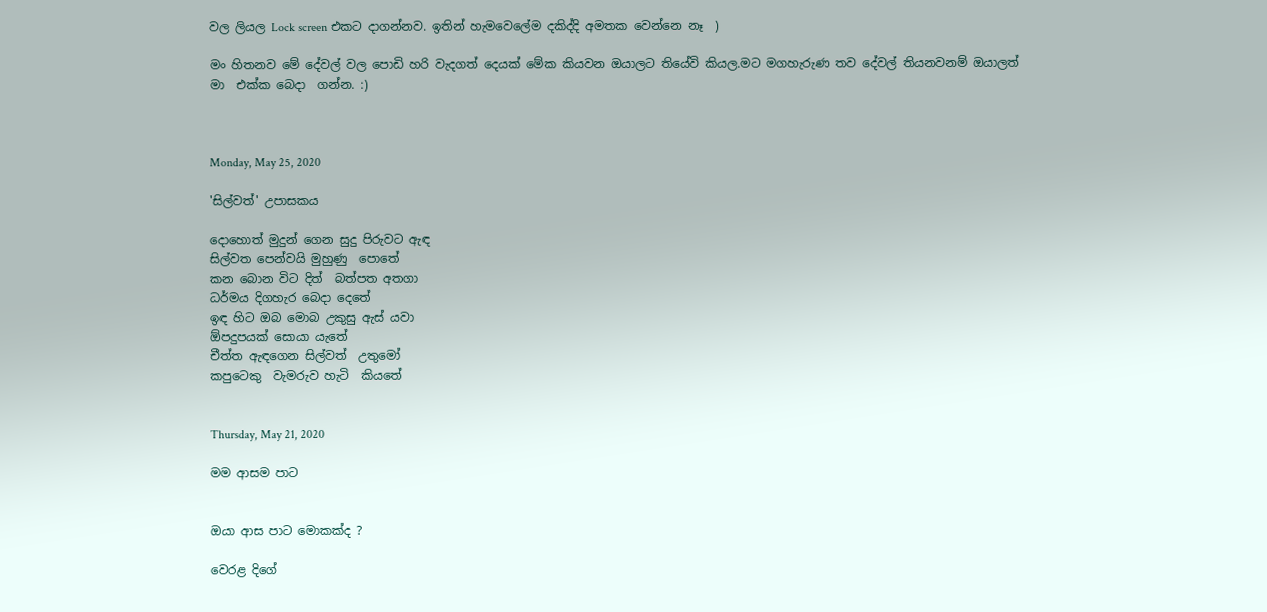වල ලියල Lock screen එකට දාගන්නව. ඉතින් හැමවෙලේම දකිද්දි අමතක වෙන්නෙ නෑ  )

මං හිතනව මේ දේවල් වල පොඩි හරි වැදගත් දෙයක් මේක කියවන ඔයාලට තියේවි කියල.මට මගහැරුණ තව දේවල් තියනවනම් ඔයාලත් මා  එක්ක බෙදා  ගන්න. :)



Monday, May 25, 2020

'සිල්වත්' උපාසකය

දොහොත් මුදුන් ගෙන සුදු පිරුවට ඇඳ
සිල්වත පෙන්වයි මුහුණු  පොතේ
කන බොන විට දිත්  බත්පත අතගා
ධර්මය දිගහැර බෙදා දෙතේ
ඉඳ හිට ඔබ මොබ උකුසු ඇස් යවා
ඕපදුපයක් සොයා යැතේ
චීත්ත ඇඳගෙන සිල්වත්  උතුමෝ
කපුටෙකු  වැමරුව හැටි  කියතේ


Thursday, May 21, 2020

මම ආසම පාට


ඔයා ආස පාට මොකක්ද ?

වෙරළ දිගේ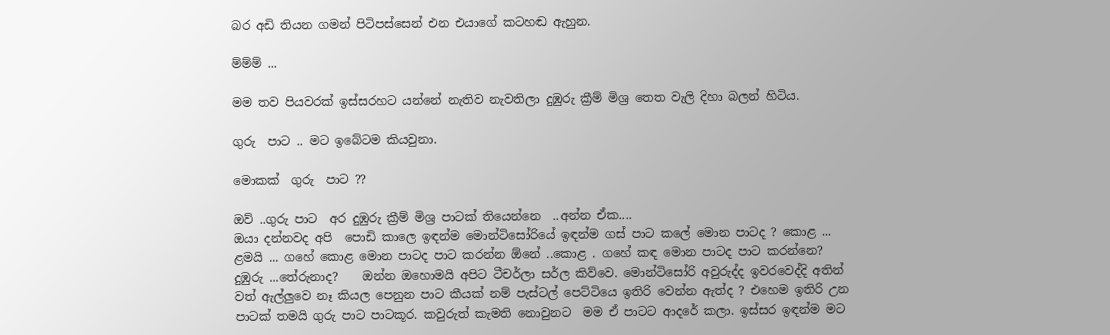බර අඩි තියන ගමන් පිටිපස්සෙන් එන එයාගේ කටහඬ ඇහුන.

ම්ම්ම් ...

මම තව පියවරක් ඉස්සරහට යන්නේ නැතිව නැවතිලා දුඹුරු ක්‍රීම් මිශ්‍ර තෙත වැලි දිහා බලන් හිටිය.

ගුරු  පාට .. මට ඉබේටම කියවුනා.

මොකක්  ගුරු  පාට ??

ඔව් ..ගුරු පාට  අර දුඹුරු ක්‍රීම් මිශ්‍ර පාටක් තියෙන්නෙ  ..අන්න ඒක....
ඔයා දන්නවද අපි  පොඩි කාලෙ ඉඳන්ම මොන්ටිසෝරියේ ඉඳන්ම ගස් පාට කලේ මොන පාටද ? කොළ ...
ළමයි ... ගහේ කොළ මොන පාටද පාට කරන්න ඕනේ ..කොළ . ගහේ කඳ මොන පාටද පාට කරන්නෙ?  දුඹුරු ...තේරුනාද?    ඔන්න ඔහොමයි අපිට ටීචර්ලා සර්ල කිව්වෙ. මොන්ටිසෝරි අවුරුද්ද ඉවරවෙද්දි අතින් වත් ඇල්ලුවෙ නෑ කියල පෙනුන පාට කීයක් නම් පැස්ටල් පෙට්ටියෙ ඉතිරි වෙන්න ඇත්ද ? එහෙම ඉතිරි උන පාටක් තමයි ගුරු පාට පාටකූර. කවුරුත් කැමති නොවුනට  මම ඒ පාටට ආදරේ කලා. ඉස්සර ඉඳන්ම මට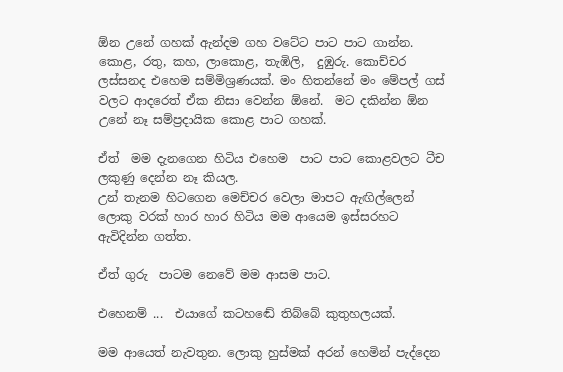ඕන උනේ ගහක් ඇන්දම ගහ වටේට පාට පාට ගාන්න. කොළ, රතු, කහ, ලාකොළ, තැඹිලි,  දුඹුරු. කොච්චර ලස්සනද එහෙම සම්මිශ්‍රණයක්. මං හිතන්නේ මං මේපල් ගස් වලට ආදරෙත් ඒක නිසා වෙන්න ඕනේ.  මට දකින්න ඕන උනේ නෑ සම්ප්‍රදායික කොළ පාට ගහක්.

ඒත්  මම දැනගෙන හිටිය එහෙම  පාට පාට කොළවලට ටීච ලකුණු දෙන්න නෑ කියල.
උන් තැනම හිටගෙන මෙච්චර වෙලා මාපට ඇඟිල්ලෙන් ලොකු වරක් හාර හාර හිටිය මම ආයෙම ඉස්සරහට ඇවිදින්න ගත්ත.

ඒත් ගුරු  පාටම නෙවේ මම ආසම පාට.

එහෙනම් ...  එයාගේ කටහඬේ තිබ්බේ කුතුහලයක්.

මම ආයෙත් නැවතුන. ලොකු හුස්මක් අරන් හෙමින් පැද්දෙන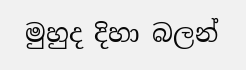මුහුද දිහා බලන්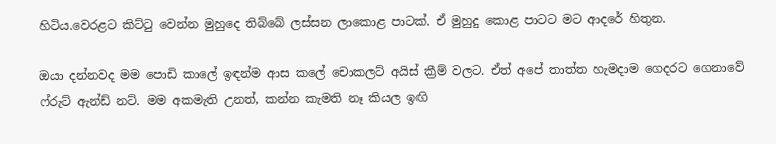හිටිය.වෙරළට කිට්ටු වෙන්න මුහුදෙ තිබ්බේ ලස්සන ලාකොළ පාටක්. ඒ මුහුදු කොළ පාටට මට ආදරේ හිතුන.

ඔයා දන්නවද මම පොඩි කාලේ ඉඳන්ම ආස කලේ චොකලට් අයිස් ක්‍රීම් වලට. ඒත් අපේ තාත්ත හැමදාම ගෙදරට ගෙනාවේ ෆ්රුට් ඇන්ඩ් නට්. මම අකමැති උනත්, කන්න කැමති නෑ කියල ඉඟි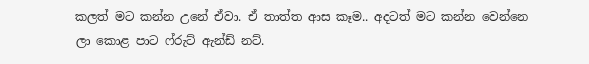කලත් මට කන්න උනේ ඒවා. ඒ තාත්ත ආස කෑම.. අදටත් මට කන්න වෙන්නෙ ලා කොළ පාට ෆ්රුට් ඇන්ඩ් නට්.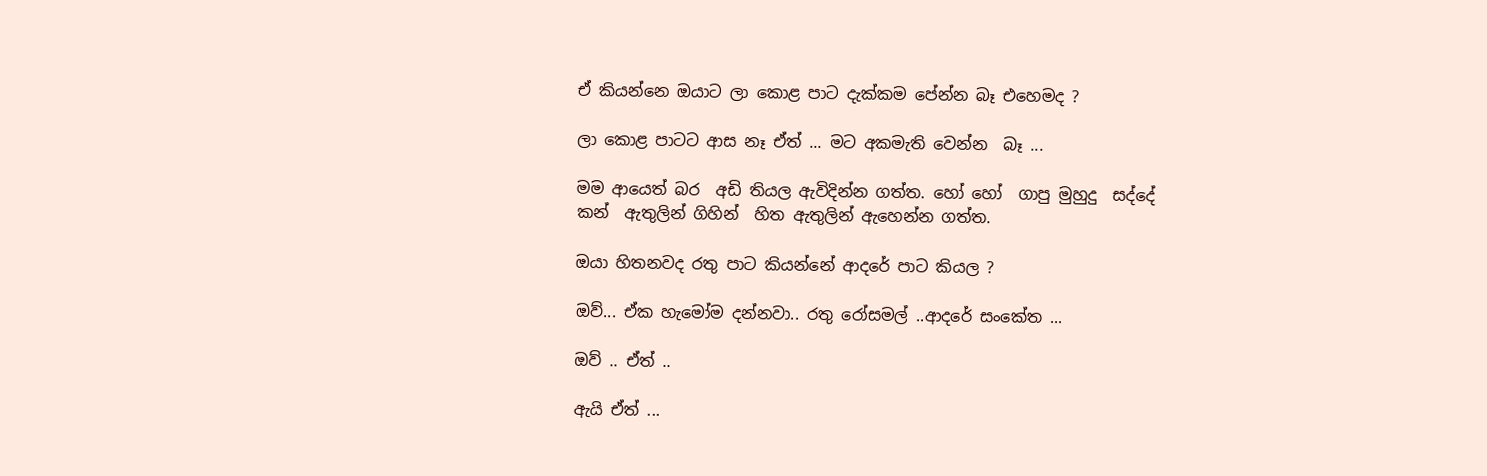ඒ කියන්නෙ ඔයාට ලා කොළ පාට දැක්කම පේන්න බෑ එහෙමද ?

ලා කොළ පාටට ආස නෑ ඒත් ... මට අකමැති වෙන්න  බෑ ...

මම ආයෙත් බර  අඩි තියල ඇවිදින්න ගත්ත. හෝ හෝ  ගාපු මුහුදු  සද්දේ  කන්  ඇතුලින් ගිහින්  හිත ඇතුලින් ඇහෙන්න ගත්ත.

ඔයා හිතනවද රතු පාට කියන්නේ ආදරේ පාට කියල ?

ඔව්... ඒක හැමෝම දන්නවා.. රතු රෝසමල් ..ආදරේ සංකේත ...

ඔව් .. ඒත් ..

ඇයි ඒත් ...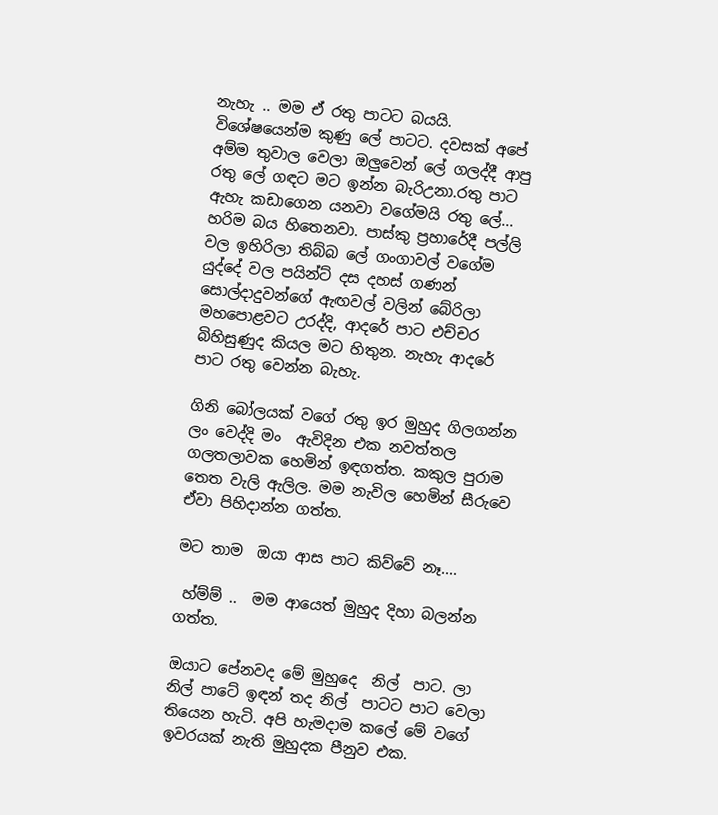නැහැ .. මම ඒ රතු පාටට බයයි. විශේෂයෙන්ම කුණු ලේ පාටට. දවසක් අපේ අම්ම තුවාල වෙලා ඔලුවෙන් ලේ ගලද්දී ආපු රතු ලේ ගඳට මට ඉන්න බැරිඋනා.රතු පාට ඇහැ කඩාගෙන යනවා වගේමයි රතු ලේ... හරිම බය හිතෙනවා. පාස්කු ප්‍රහාරේදී පල්ලි වල ඉහිරිලා තිබ්බ ලේ ගංගාවල් වගේම යුද්දේ වල පයින්ට් දස දහස් ගණන් සොල්දාදුවන්ගේ ඇඟවල් වලින් බේරිලා මහපොළවට උරද්දි, ආදරේ පාට එච්චර බිහිසුණුද කියල මට හිතුන. නැහැ ආදරේ පාට රතු වෙන්න බැහැ.

ගිනි බෝලයක් වගේ රතු ඉර මුහුද ගිලගන්න ලං වෙද්දි මං  ඇවිදින එක නවත්තල ගලතලාවක හෙමින් ඉඳගත්ත. කකුල පුරාම  තෙත වැලි ඇලිල. මම නැවිල හෙමින් සීරුවෙ ඒවා පිහිදාන්න ගත්ත.

මට තාම  ඔයා ආස පාට කිව්වේ නෑ....

 හ්ම්ම් ..  මම ආයෙත් මුහුද දිහා බලන්න ගත්ත.

ඔයාට පේනවද මේ මුහුදෙ  නිල්  පාට. ලා නිල් පාටේ ඉඳන් තද නිල්  පාටට පාට වෙලා තියෙන හැටි. අපි හැමදාම කලේ මේ වගේ ඉවරයක් නැති මුහුදක පීනුව එක.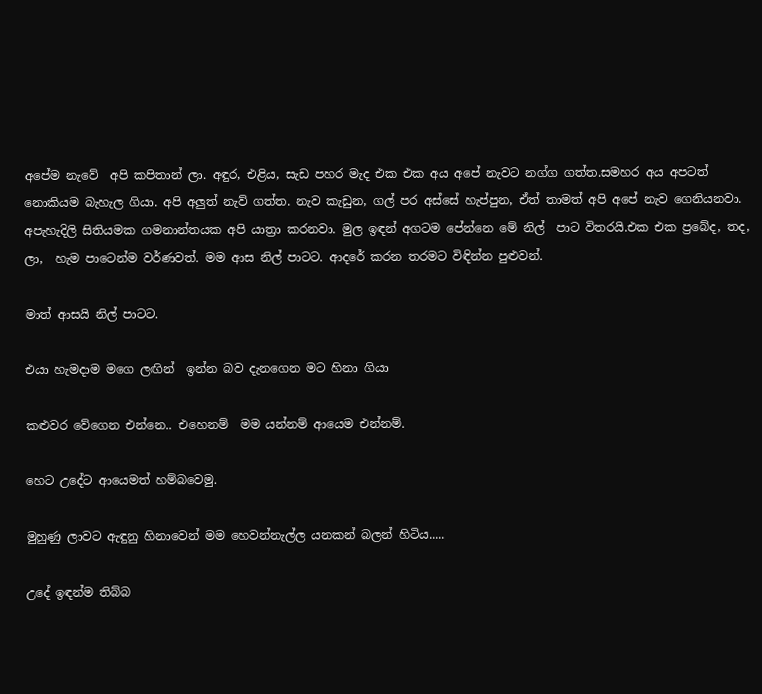අපේම නැවේ  අපි කපිතාන් ලා. අඳුර, එළිය, සැඩ පහර මැද එක එක අය අපේ නැවට නග්ග ගත්ත.සමහර අය අපටත් නොකියම බැහැල ගියා. අපි අලුත් නැව් ගත්ත. නැව කැඩුන, ගල් පර අස්සේ හැප්පුන, ඒත් තාමත් අපි අපේ නැව ගෙනියනවා. අපැහැදිලි සිතියමක ගමනාන්තයක අපි යාත්‍රා කරනවා. මුල ඉඳන් අගටම පේන්නෙ මේ නිල්  පාට විතරයි.එක එක ප්‍රබේද, තද, ලා,  හැම පාටෙන්ම වර්ණවත්. මම ආස නිල් පාටට. ආදරේ කරන තරමට විඳින්න පුළුවන්.

මාත් ආසයි නිල් පාටට.

එයා හැමදාම මගෙ ලඟින්  ඉන්න බව දැනගෙන මට හිනා ගියා

කළුවර වේගෙන එන්නෙ.. එහෙනම්  මම යන්නම් ආයෙම එන්නම්.

හෙට උදේට ආයෙමත් හම්බවෙමු.

මුහුණු ලාවට ඇඳුනු හිනාවෙන් මම හෙවන්නැල්ල යනකන් බලන් හිටිය.....

උදේ ඉඳන්ම තිබ්බ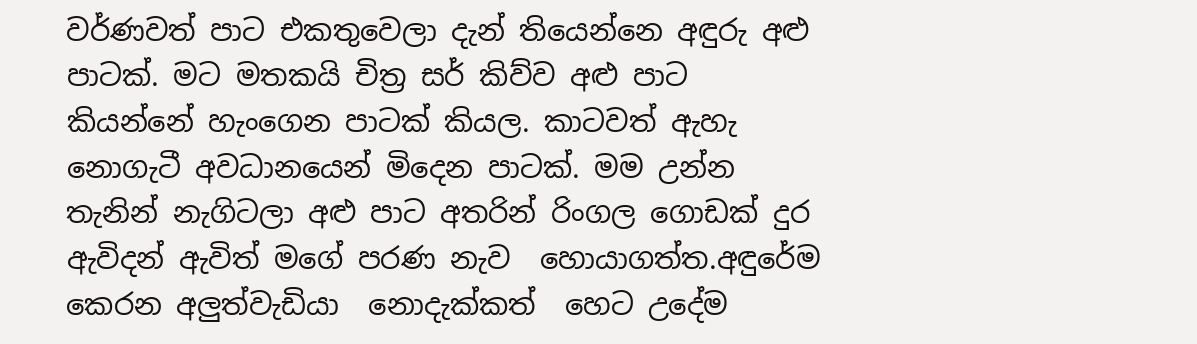වර්ණවත් පාට එකතුවෙලා දැන් තියෙන්නෙ අඳුරු අළු පාටක්. මට මතකයි චිත්‍ර සර් කිව්ව අළු පාට කියන්නේ හැංගෙන පාටක් කියල. කාටවත් ඇහැ නොගැටී අවධානයෙන් මිදෙන පාටක්. මම උන්න තැනින් නැගිටලා අළු පාට අතරින් රිංගල ගොඩක් දුර ඇවිදන් ඇවිත් මගේ පරණ නැව  හොයාගත්ත.අඳුරේම කෙරන අලුත්වැඩියා  නොදැක්කත්  හෙට උදේම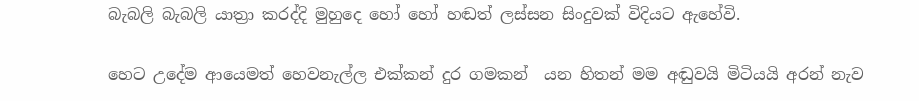බැබලි බැබලි යාත්‍රා කරද්දි මුහුදෙ හෝ හෝ හඬත් ලස්සන සිංදුවක් විදියට ඇහේවි.

හෙට උදේම ආයෙමත් හෙවනැල්ල එක්කන් දුර ගමකන්  යන හිතන් මම අඬුවයි මිටියයි අරන් නැව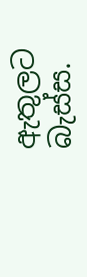ඇතුලට  බැස්ස.